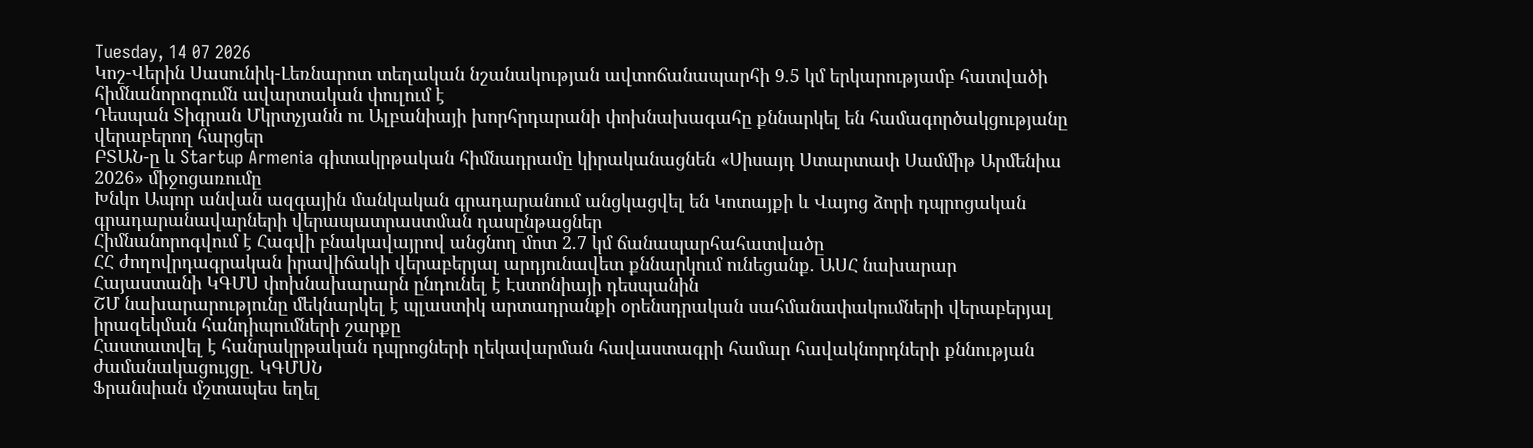Tuesday, 14 07 2026
Կոշ-Վերին Սասունիկ-Լեռնարոտ տեղական նշանակության ավտոճանապարհի 9.5 կմ երկարությամբ հատվածի հիմնանորոգումն ավարտական փուլում է
Դեսպան Տիգրան Մկրտչյանն ու Ալբանիայի խորհրդարանի փոխնախագահը քննարկել են համագործակցությանը վերաբերող հարցեր
ԲՏԱՆ-ը և Startup Armenia գիտակրթական հիմնադրամը կիրականացնեն «Սիսայդ Ստարտափ Սամմիթ Արմենիա 2026» միջոցառումը
Խնկո Ապոր անվան ազգային մանկական գրադարանում անցկացվել են Կոտայքի և Վայոց ձորի դպրոցական գրադարանավարների վերապատրաստման դասընթացներ
Հիմնանորոգվում է Հագվի բնակավայրով անցնող մոտ 2.7 կմ ճանապարհահատվածը
ՀՀ ժողովրդագրական իրավիճակի վերաբերյալ արդյունավետ քննարկում ունեցանք. ԱՍՀ նախարար
Հայաստանի ԿԳՄՍ փոխնախարարն ընդունել է Էստոնիայի դեսպանին
ՇՄ նախարարությունը մեկնարկել է պլաստիկ արտադրանքի օրենսդրական սահմանափակումների վերաբերյալ իրազեկման հանդիպումների շարքը
Հաստատվել է հանրակրթական դպրոցների ղեկավարման հավաստագրի համար հավակնորդների քննության ժամանակացույցը. ԿԳՄՍՆ
Ֆրանսիան մշտապես եղել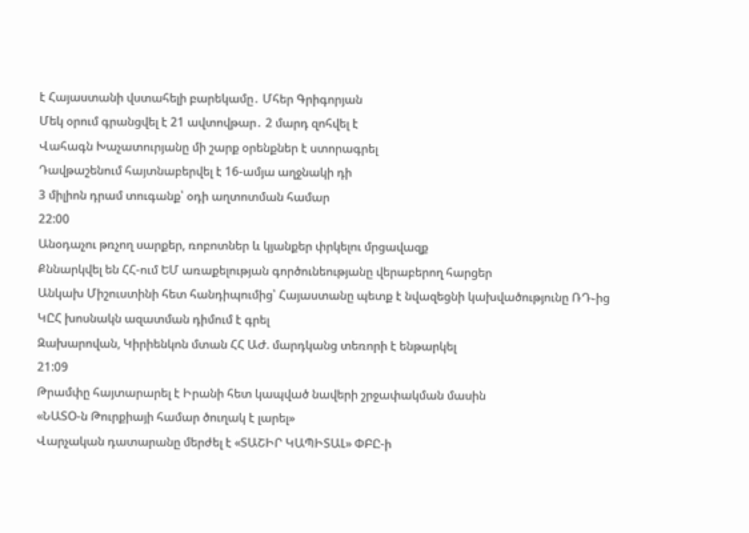է Հայաստանի վստահելի բարեկամը․ Մհեր Գրիգորյան
Մեկ օրում գրանցվել է 21 ավտովթար․ 2 մարդ զոհվել է
Վահագն Խաչատուրյանը մի շարք օրենքներ է ստորագրել
Դավթաշենում հայտնաբերվել է 16-ամյա աղջնակի դի
3 միլիոն դրամ տուգանք՝ օդի աղտոտման համար
22:00
Անօդաչու թռչող սարքեր, ռոբոտներ և կյանքեր փրկելու մրցավազք
Քննարկվել են ՀՀ-ում ԵՄ առաքելության գործունեությանը վերաբերող հարցեր
Անկախ Միշուստինի հետ հանդիպումից՝ Հայաստանը պետք է նվազեցնի կախվածությունը ՌԴ֊ից
ԿԸՀ խոսնակն ազատման դիմում է գրել
Զախարովան, Կիրիենկոն մտան ՀՀ ԱԺ. մարդկանց տեռորի է ենթարկել
21:09
Թրամփը հայտարարել է Իրանի հետ կապված նավերի շրջափակման մասին
«ՆԱՏՕ-ն Թուրքիայի համար ծուղակ է լարել»
Վարչական դատարանը մերժել է «ՏԱՇԻՐ ԿԱՊԻՏԱԼ» ՓԲԸ-ի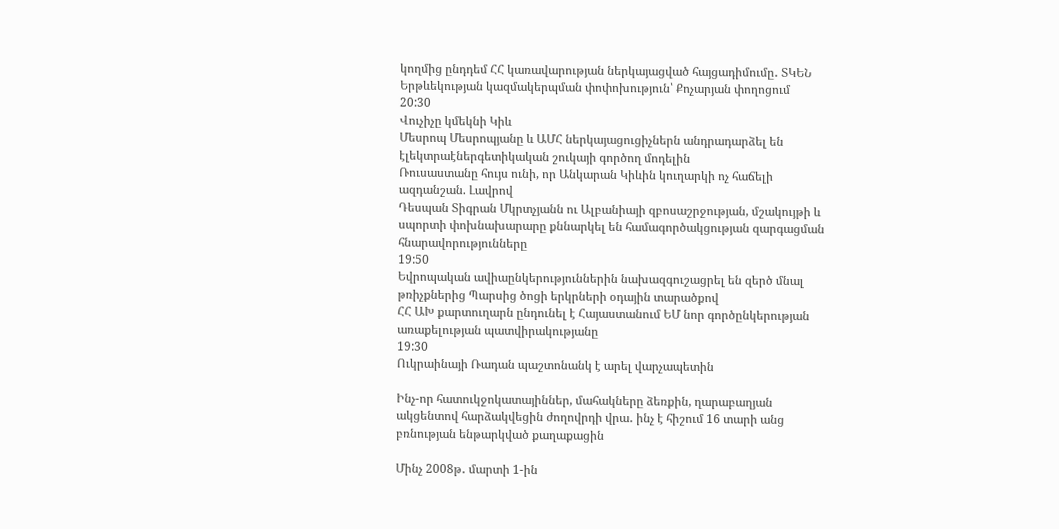կողմից ընդդեմ ՀՀ կառավարության ներկայացված հայցադիմումը․ ՏԿԵՆ
Երթևեկության կազմակերպման փոփոխություն՝ Քոչարյան փողոցում
20:30
Վուչիչը կմեկնի Կիև
Մեսրոպ Մեսրոպյանը և ԱՄՀ ներկայացուցիչներն անդրադարձել են էլեկտրաէներգետիկական շուկայի գործող մոդելին
Ռուսաստանը հույս ունի, որ Անկարան Կիևին կուղարկի ոչ հաճելի ազդանշան. Լավրով
Դեսպան Տիգրան Մկրտչյանն ու Ալբանիայի զբոսաշրջության, մշակույթի և սպորտի փոխնախարարը քննարկել են համագործակցության զարգացման հնարավորությունները
19:50
Եվրոպական ավիաընկերություններին նախազգուշացրել են զերծ մնալ թռիչքներից Պարսից ծոցի երկրների օդային տարածքով
ՀՀ ԱԽ քարտուղարն ընդունել է Հայաստանում ԵՄ նոր գործընկերության առաքելության պատվիրակությանը
19:30
Ուկրաինայի Ռադան պաշտոնանկ է արել վարչապետին

Ինչ-որ հատուկջոկատայիններ, մահակները ձեռքին, ղարաբաղյան ակցենտով հարձակվեցին ժողովրդի վրա․ ինչ է հիշում 16 տարի անց բռնության ենթարկված քաղաքացին

Մինչ 2008թ․ մարտի 1-ին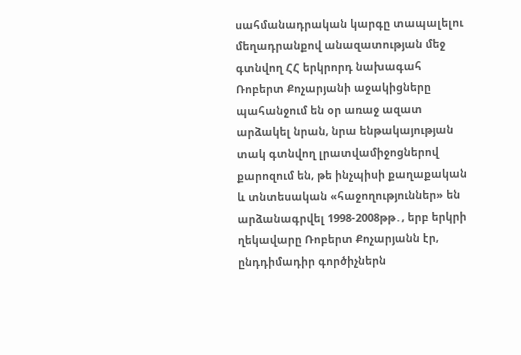սահմանադրական կարգը տապալելու մեղադրանքով անազատության մեջ գտնվող ՀՀ երկրորդ նախագահ Ռոբերտ Քոչարյանի աջակիցները պահանջում են օր առաջ ազատ արձակել նրան, նրա ենթակայության տակ գտնվող լրատվամիջոցներով քարոզում են, թե ինչպիսի քաղաքական և տնտեսական «հաջողություններ» են արձանագրվել 1998-2008թթ․, երբ երկրի ղեկավարը Ռոբերտ Քոչարյանն էր, ընդդիմադիր գործիչներն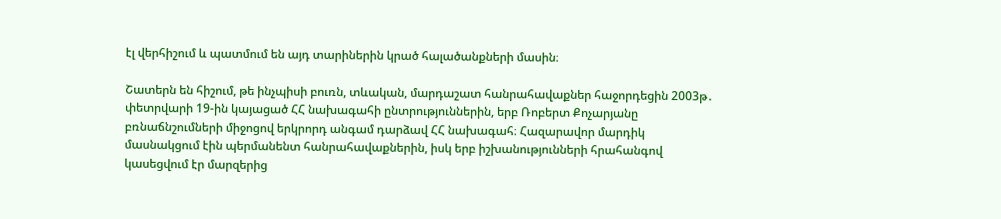էլ վերհիշում և պատմում են այդ տարիներին կրած հալածանքների մասին։

Շատերն են հիշում, թե ինչպիսի բուռն, տևական, մարդաշատ հանրահավաքներ հաջորդեցին 2003թ․ փետրվարի 19-ին կայացած ՀՀ նախագահի ընտրություններին, երբ Ռոբերտ Քոչարյանը բռնաճնշումների միջոցով երկրորդ անգամ դարձավ ՀՀ նախագահ։ Հազարավոր մարդիկ մասնակցում էին պերմանենտ հանրահավաքներին, իսկ երբ իշխանությունների հրահանգով կասեցվում էր մարզերից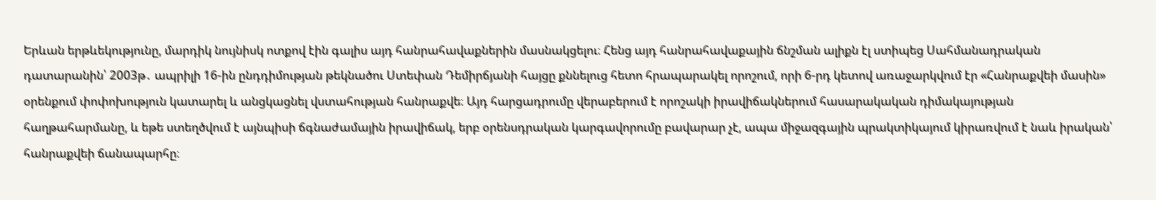Երևան երթևեկությունը, մարդիկ նույնիսկ ոտքով էին գալիս այդ հանրահավաքներին մասնակցելու։ Հենց այդ հանրահավաքային ճնշման ալիքն էլ ստիպեց Սահմանադրական դատարանին՝ 2003թ․ ապրիլի 16-ին ընդդիմության թեկնածու Ստեփան Դեմիրճյանի հայցը քննելուց հետո հրապարակել որոշում, որի 6-րդ կետով առաջարկվում էր «Հանրաքվեի մասին» օրենքում փոփոխություն կատարել և անցկացնել վստահության հանրաքվե։ Այդ հարցադրումը վերաբերում է որոշակի իրավիճակներում հասարակական դիմակայության հաղթահարմանը, և եթե ստեղծվում է այնպիսի ճգնաժամային իրավիճակ, երբ օրենսդրական կարգավորումը բավարար չէ, ապա միջազգային պրակտիկայում կիրառվում է նաև իրական՝ հանրաքվեի ճանապարհը։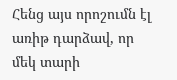Հենց այս որոշումն էլ առիթ դարձավ, որ մեկ տարի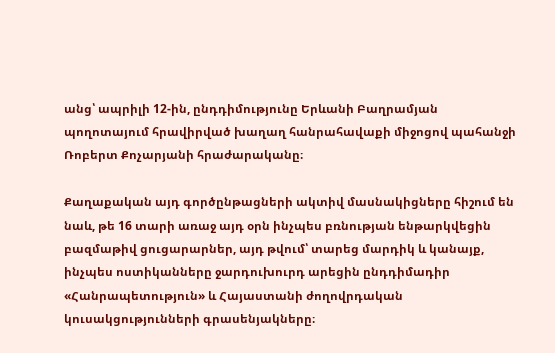անց՝ ապրիլի 12-ին, ընդդիմությունը Երևանի Բաղրամյան պողոտայում հրավիրված խաղաղ հանրահավաքի միջոցով պահանջի Ռոբերտ Քոչարյանի հրաժարականը։

Քաղաքական այդ գործընթացների ակտիվ մասնակիցները հիշում են նաև, թե 16 տարի առաջ այդ օրն ինչպես բռնության ենթարկվեցին բազմաթիվ ցուցարարներ, այդ թվում՝ տարեց մարդիկ և կանայք, ինչպես ոստիկանները ջարդուխուրդ արեցին ընդդիմադիր «Հանրապետություն» և Հայաստանի ժողովրդական կուսակցությունների գրասենյակները։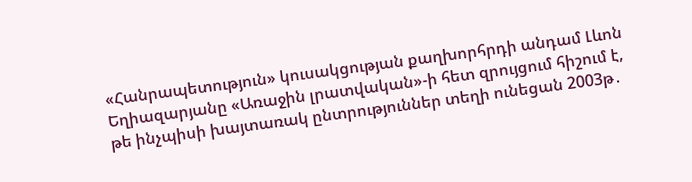«Հանրապետություն» կուսակցության քաղխորհրդի անդամ Լևոն Եղիազարյանը «Առաջին լրատվական»-ի հետ զրույցում հիշում է, թե ինչպիսի խայտառակ ընտրություններ տեղի ունեցան 2003թ․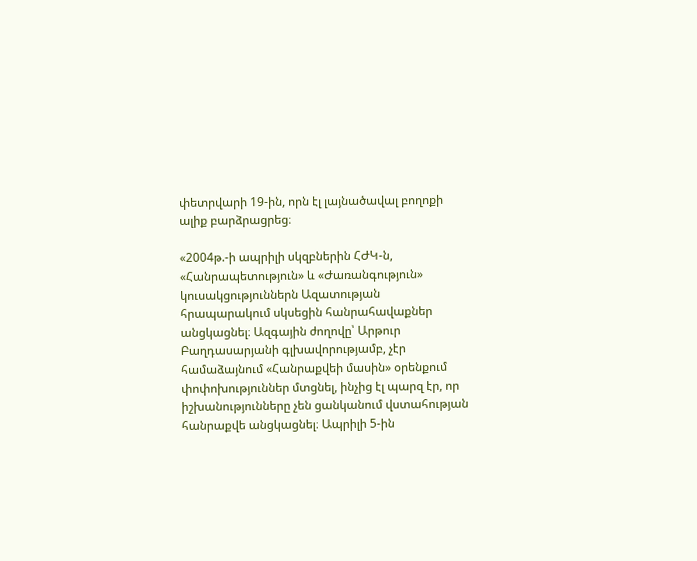փետրվարի 19-ին, որն էլ լայնածավալ բողոքի ալիք բարձրացրեց։

«2004թ.-ի ապրիլի սկզբներին ՀԺԿ-ն, «Հանրապետություն» և «Ժառանգություն» կուսակցություններն Ազատության հրապարակում սկսեցին հանրահավաքներ անցկացնել։ Ազգային ժողովը՝ Արթուր Բաղդասարյանի գլխավորությամբ, չէր համաձայնում «Հանրաքվեի մասին» օրենքում փոփոխություններ մտցնել, ինչից էլ պարզ էր, որ իշխանությունները չեն ցանկանում վստահության հանրաքվե անցկացնել։ Ապրիլի 5-ին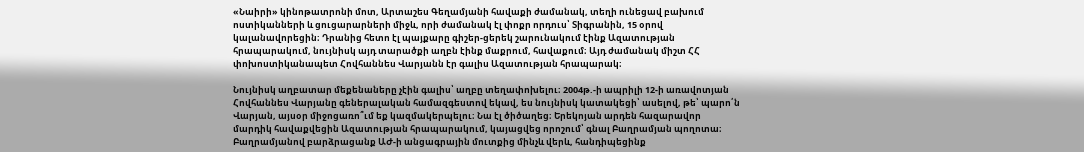«Նաիրի» կինոթատրոնի մոտ, Արտաշես Գեղամյանի հավաքի ժամանակ, տեղի ունեցավ բախում ոստիկանների և ցուցարարների միջև, որի ժամանակ էլ փոքր որդուս՝ Տիգրանին, 15 օրով կալանավորեցին։ Դրանից հետո էլ պայքարը գիշեր-ցերեկ շարունակում էինք Ազատության հրապարակում, նույնիսկ այդ տարածքի աղբն էինք մաքրում, հավաքում։ Այդ ժամանակ միշտ ՀՀ փոխոստիկանապետ Հովհաննես Վարյանն էր գալիս Ազատության հրապարակ։

Նույնիսկ աղբատար մեքենաները չէին գալիս՝ աղբը տեղափոխելու։ 2004թ.-ի ապրիլի 12-ի առավոտյան Հովհաննես Վարյանը գեներալական համազգեստով եկավ, ես նույնիսկ կատակեցի՝ ասելով, թե՝ պարո՛ն Վարյան, այսօր միջոցառո՞ւմ եք կազմակերպելու։ Նա էլ ծիծաղեց։ Երեկոյան արդեն հազարավոր մարդիկ հավաքվեցին Ազատության հրապարակում, կայացվեց որոշում՝ գնալ Բաղրամյան պողոտա։ Բաղրամյանով բարձրացանք ԱԺ-ի անցագրային մուտքից մինչև վերև, հանդիպեցինք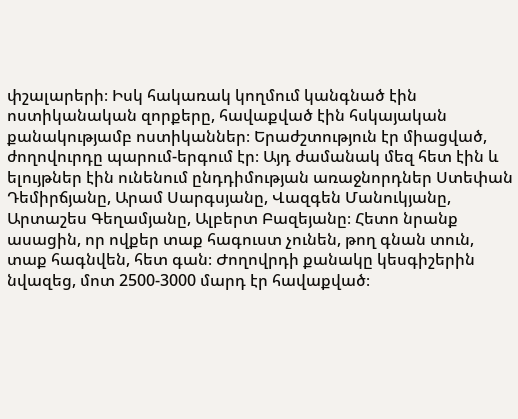փշալարերի։ Իսկ հակառակ կողմում կանգնած էին ոստիկանական զորքերը, հավաքված էին հսկայական քանակությամբ ոստիկաններ։ Երաժշտություն էր միացված, ժողովուրդը պարում-երգում էր։ Այդ ժամանակ մեզ հետ էին և ելույթներ էին ունենում ընդդիմության առաջնորդներ Ստեփան Դեմիրճյանը, Արամ Սարգսյանը, Վազգեն Մանուկյանը, Արտաշես Գեղամյանը, Ալբերտ Բազեյանը։ Հետո նրանք ասացին, որ ովքեր տաք հագուստ չունեն, թող գնան տուն, տաք հագնվեն, հետ գան։ Ժողովրդի քանակը կեսգիշերին նվազեց, մոտ 2500-3000 մարդ էր հավաքված։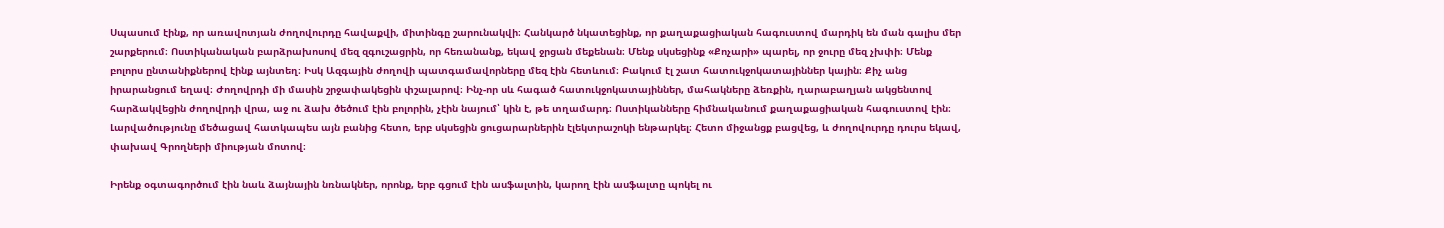Սպասում էինք, որ առավոտյան ժողովուրդը հավաքվի, միտինգը շարունակվի։ Հանկարծ նկատեցինք, որ քաղաքացիական հագուստով մարդիկ են ման գալիս մեր շարքերում։ Ոստիկանական բարձրախոսով մեզ զգուշացրին, որ հեռանանք, եկավ ջրցան մեքենան։ Մենք սկսեցինք «Քոչարի» պարել, որ ջուրը մեզ չխփի։ Մենք բոլորս ընտանիքներով էինք այնտեղ։ Իսկ Ազգային ժողովի պատգամավորները մեզ էին հետևում։ Բակում էլ շատ հատուկջոկատայիններ կային։ Քիչ անց իրարանցում եղավ։ Ժողովրդի մի մասին շրջափակեցին փշալարով։ Ինչ-որ սև հագած հատուկջոկատայիններ, մահակները ձեռքին, ղարաբաղյան ակցենտով հարձակվեցին ժողովրդի վրա, աջ ու ձախ ծեծում էին բոլորին, չէին նայում՝ կին է, թե տղամարդ։ Ոստիկանները հիմնականում քաղաքացիական հագուստով էին։ Լարվածությունը մեծացավ հատկապես այն բանից հետո, երբ սկսեցին ցուցարարներին էլեկտրաշոկի ենթարկել։ Հետո միջանցք բացվեց, և ժողովուրդը դուրս եկավ, փախավ Գրողների միության մոտով։

Իրենք օգտագործում էին նաև ձայնային նռնակներ, որոնք, երբ գցում էին ասֆալտին, կարող էին ասֆալտը պոկել ու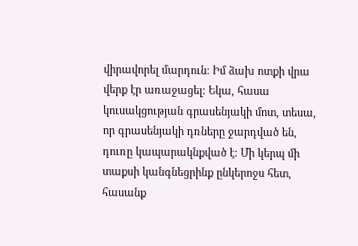վիրավորել մարդուն։ Իմ ձախ ոտքի վրա վերք էր առաջացել։ Եկա, հասա կուսակցության գրասենյակի մոտ, տեսա, որ գրասենյակի դռները ջարդված են, դուռը կապարակնքված է։ Մի կերպ մի տաքսի կանգնեցրինք ընկերոջս հետ, հասանք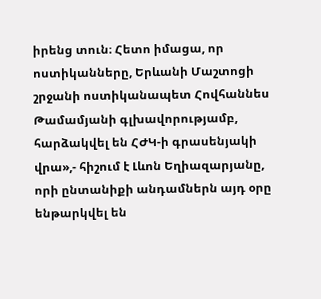իրենց տուն։ Հետո իմացա, որ ոստիկանները, Երևանի Մաշտոցի շրջանի ոստիկանապետ Հովհաննես Թամամյանի գլխավորությամբ, հարձակվել են ՀԺԿ-ի գրասենյակի վրա»,- հիշում է Լևոն Եղիազարյանը, որի ընտանիքի անդամներն այդ օրը ենթարկվել են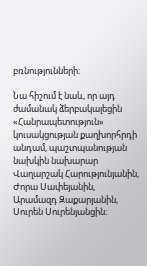բռնությունների։

Նա հիշում է նաև, որ այդ ժամանակ ձերբակալեցին «Հանրապետություն» կուսակցության քաղխորհրդի անդամ, պաշտպանության նախկին նախարար Վաղարշակ Հարությունյանին, Ժորա Սափեյանին, Արամազդ Զաքարյանին, Սուրեն Սուրենյանցին։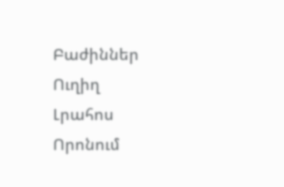Բաժիններ
Ուղիղ
Լրահոս
Որոնում